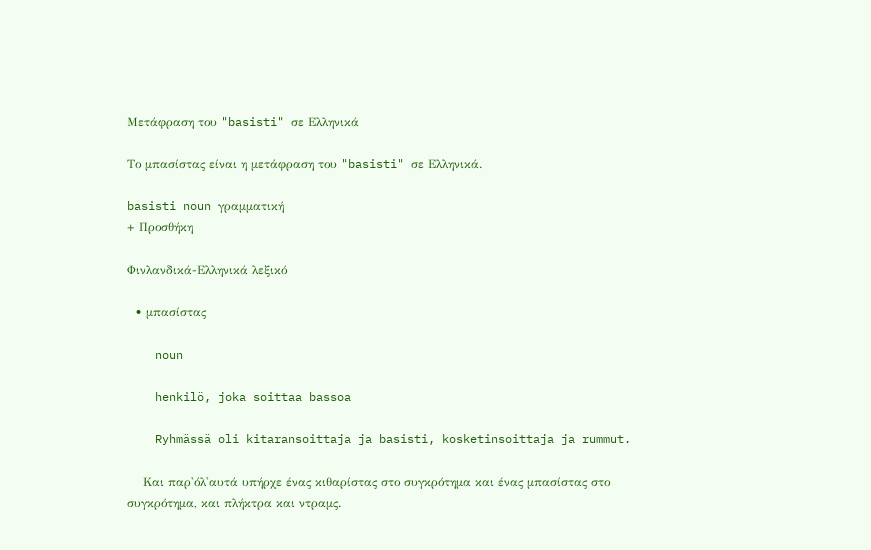Μετάφραση του "basisti" σε Ελληνικά

Το μπασίστας είναι η μετάφραση του "basisti" σε Ελληνικά.

basisti noun γραμματική
+ Προσθήκη

Φινλανδικά-Ελληνικά λεξικό

  • μπασίστας

    noun

    henkilö, joka soittaa bassoa

    Ryhmässä oli kitaransoittaja ja basisti, kosketinsoittaja ja rummut.

    Και παρ'όλ'αυτά υπήρχε ένας κιθαρίστας στο συγκρότημα και ένας μπασίστας στο συγκρότημα, και πλήκτρα και ντραμς.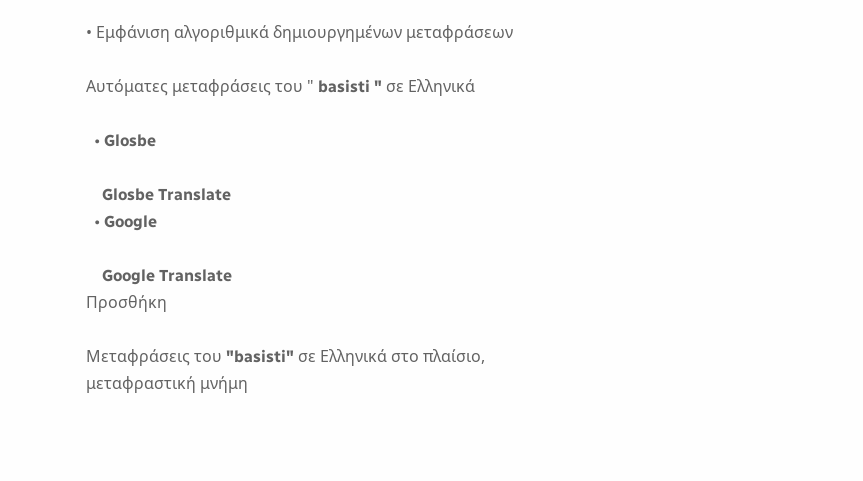• Εμφάνιση αλγοριθμικά δημιουργημένων μεταφράσεων

Αυτόματες μεταφράσεις του " basisti " σε Ελληνικά

  • Glosbe

    Glosbe Translate
  • Google

    Google Translate
Προσθήκη

Μεταφράσεις του "basisti" σε Ελληνικά στο πλαίσιο, μεταφραστική μνήμη